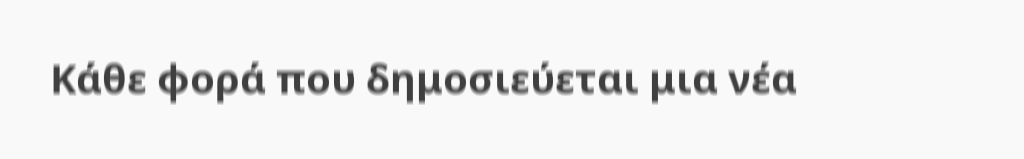Κάθε φορά που δημοσιεύεται μια νέα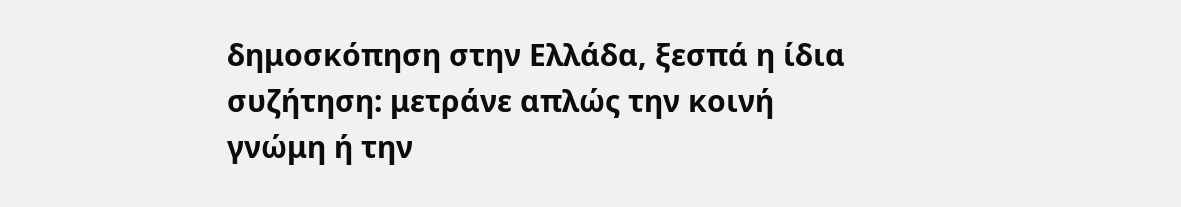δημοσκόπηση στην Ελλάδα, ξεσπά η ίδια συζήτηση: μετράνε απλώς την κοινή γνώμη ή την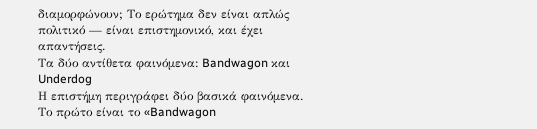διαμορφώνουν; Το ερώτημα δεν είναι απλώς πολιτικό — είναι επιστημονικό, και έχει απαντήσεις.
Τα δύο αντίθετα φαινόμενα: Bandwagon και Underdog
Η επιστήμη περιγράφει δύο βασικά φαινόμενα. Το πρώτο είναι το «Bandwagon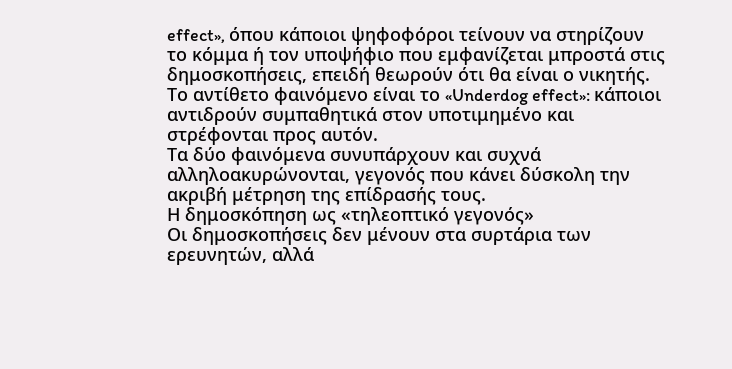effect», όπου κάποιοι ψηφοφόροι τείνουν να στηρίζουν το κόμμα ή τον υποψήφιο που εμφανίζεται μπροστά στις δημοσκοπήσεις, επειδή θεωρούν ότι θα είναι ο νικητής. Το αντίθετο φαινόμενο είναι το «Underdog effect»: κάποιοι αντιδρούν συμπαθητικά στον υποτιμημένο και στρέφονται προς αυτόν.
Τα δύο φαινόμενα συνυπάρχουν και συχνά αλληλοακυρώνονται, γεγονός που κάνει δύσκολη την ακριβή μέτρηση της επίδρασής τους.
Η δημοσκόπηση ως «τηλεοπτικό γεγονός»
Οι δημοσκοπήσεις δεν μένουν στα συρτάρια των ερευνητών, αλλά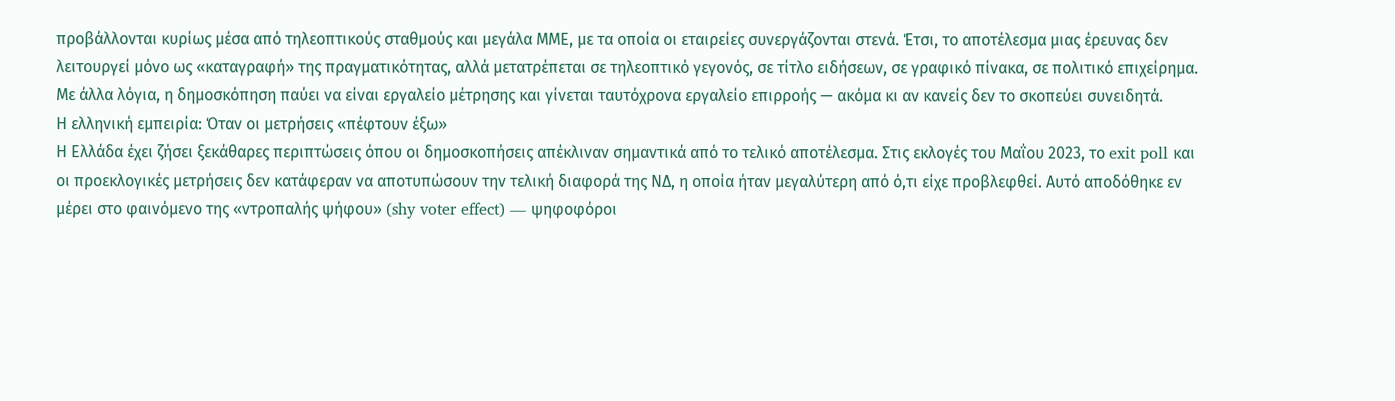προβάλλονται κυρίως μέσα από τηλεοπτικούς σταθμούς και μεγάλα ΜΜΕ, με τα οποία οι εταιρείες συνεργάζονται στενά. Έτσι, το αποτέλεσμα μιας έρευνας δεν λειτουργεί μόνο ως «καταγραφή» της πραγματικότητας, αλλά μετατρέπεται σε τηλεοπτικό γεγονός, σε τίτλο ειδήσεων, σε γραφικό πίνακα, σε πολιτικό επιχείρημα.
Με άλλα λόγια, η δημοσκόπηση παύει να είναι εργαλείο μέτρησης και γίνεται ταυτόχρονα εργαλείο επιρροής — ακόμα κι αν κανείς δεν το σκοπεύει συνειδητά.
Η ελληνική εμπειρία: Όταν οι μετρήσεις «πέφτουν έξω»
Η Ελλάδα έχει ζήσει ξεκάθαρες περιπτώσεις όπου οι δημοσκοπήσεις απέκλιναν σημαντικά από το τελικό αποτέλεσμα. Στις εκλογές του Μαΐου 2023, το exit poll και οι προεκλογικές μετρήσεις δεν κατάφεραν να αποτυπώσουν την τελική διαφορά της ΝΔ, η οποία ήταν μεγαλύτερη από ό,τι είχε προβλεφθεί. Αυτό αποδόθηκε εν μέρει στο φαινόμενο της «ντροπαλής ψήφου» (shy voter effect) — ψηφοφόροι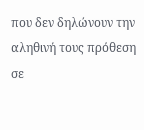που δεν δηλώνουν την αληθινή τους πρόθεση σε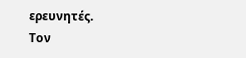ερευνητές.
Τον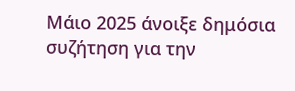Μάιο 2025 άνοιξε δημόσια συζήτηση για την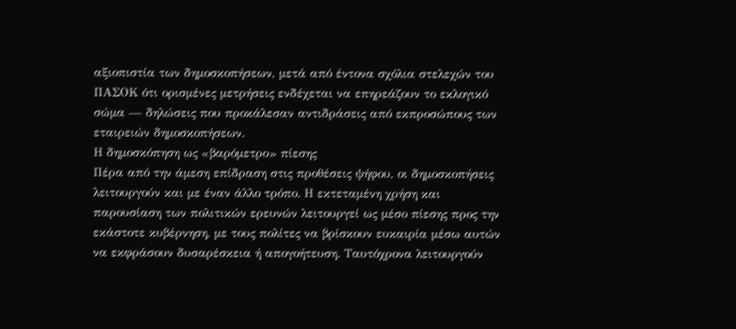αξιοπιστία των δημοσκοπήσεων, μετά από έντονα σχόλια στελεχών του ΠΑΣΟΚ ότι ορισμένες μετρήσεις ενδέχεται να επηρεάζουν το εκλογικό σώμα — δηλώσεις που προκάλεσαν αντιδράσεις από εκπροσώπους των εταιρειών δημοσκοπήσεων.
Η δημοσκόπηση ως «βαρόμετρο» πίεσης
Πέρα από την άμεση επίδραση στις προθέσεις ψήφου, οι δημοσκοπήσεις λειτουργούν και με έναν άλλο τρόπο. Η εκτεταμένη χρήση και παρουσίαση των πολιτικών ερευνών λειτουργεί ως μέσο πίεσης προς την εκάστοτε κυβέρνηση, με τους πολίτες να βρίσκουν ευκαιρία μέσω αυτών να εκφράσουν δυσαρέσκεια ή απογοήτευση. Ταυτόχρονα λειτουργούν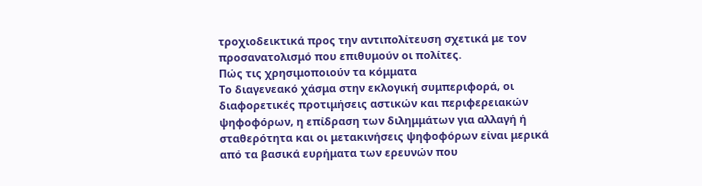τροχιοδεικτικά προς την αντιπολίτευση σχετικά με τον προσανατολισμό που επιθυμούν οι πολίτες.
Πώς τις χρησιμοποιούν τα κόμματα
Το διαγενεακό χάσμα στην εκλογική συμπεριφορά, οι διαφορετικές προτιμήσεις αστικών και περιφερειακών ψηφοφόρων, η επίδραση των διλημμάτων για αλλαγή ή σταθερότητα και οι μετακινήσεις ψηφοφόρων είναι μερικά από τα βασικά ευρήματα των ερευνών που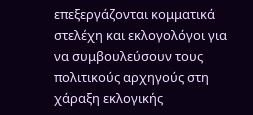επεξεργάζονται κομματικά στελέχη και εκλογολόγοι για να συμβουλεύσουν τους πολιτικούς αρχηγούς στη χάραξη εκλογικής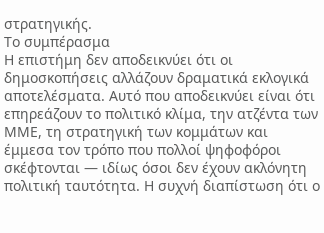στρατηγικής.
Το συμπέρασμα
Η επιστήμη δεν αποδεικνύει ότι οι δημοσκοπήσεις αλλάζουν δραματικά εκλογικά αποτελέσματα. Αυτό που αποδεικνύει είναι ότι επηρεάζουν το πολιτικό κλίμα, την ατζέντα των ΜΜΕ, τη στρατηγική των κομμάτων και έμμεσα τον τρόπο που πολλοί ψηφοφόροι σκέφτονται — ιδίως όσοι δεν έχουν ακλόνητη πολιτική ταυτότητα. Η συχνή διαπίστωση ότι ο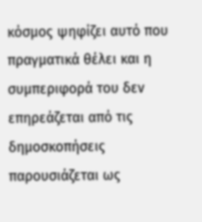κόσμος ψηφίζει αυτό που πραγματικά θέλει και η συμπεριφορά του δεν επηρεάζεται από τις δημοσκοπήσεις παρουσιάζεται ως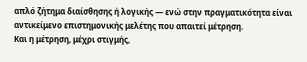απλό ζήτημα διαίσθησης ή λογικής — ενώ στην πραγματικότητα είναι αντικείμενο επιστημονικής μελέτης που απαιτεί μέτρηση.
Και η μέτρηση, μέχρι στιγμής,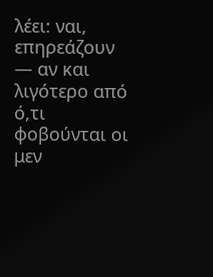λέει: ναι, επηρεάζουν — αν και λιγότερο από ό,τι φοβούνται οι μεν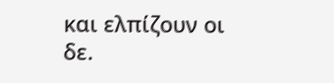και ελπίζουν οι δε.